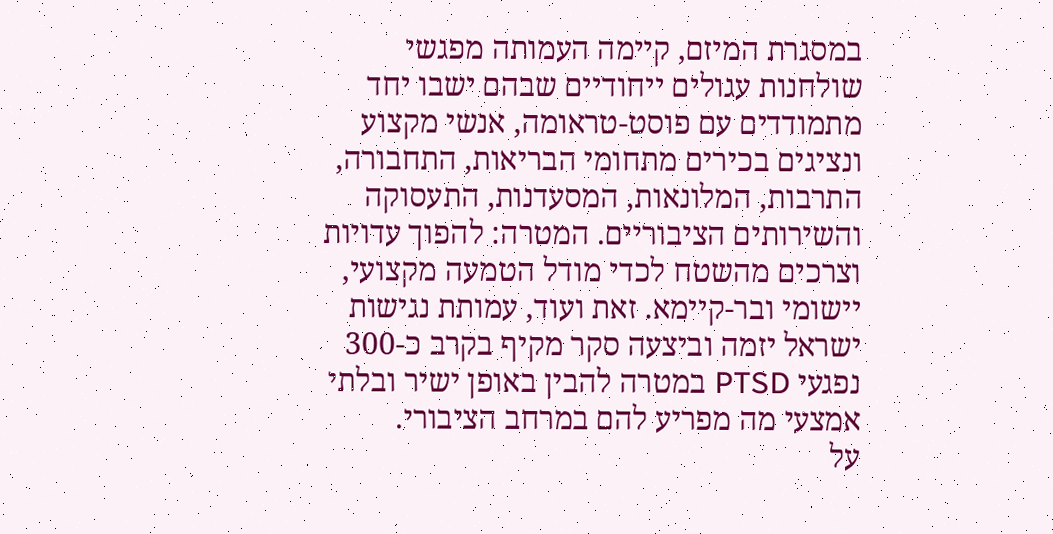במסגרת המיזם, קיימה העמותה מפגשי שולחנות עגולים ייחודיים שבהם ישבו יחד מתמודדים עם פוסט-טראומה, אנשי מקצוע ונציגים בכירים מתחומי הבריאות, התחבורה, התרבות, המלונאות, המסעדנות, התעסוקה והשירותים הציבוריים. המטרה: להפוך עדויות וצרכים מהשטח לכדי מודל הטמעה מקצועי, יישומי ובר-קיימא. זאת ועוד, עמותת נגישות ישראל יזמה וביצעה סקר מקיף בקרב כ-300 נפגעי PTSD במטרה להבין באופן ישיר ובלתי אמצעי מה מפריע להם במרחב הציבורי.
על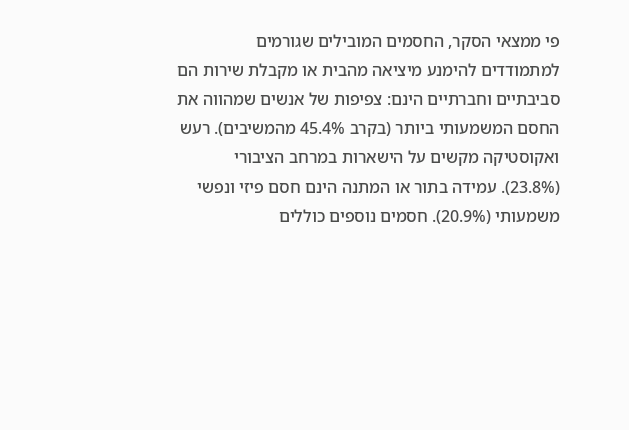פי ממצאי הסקר, החסמים המובילים שגורמים למתמודדים להימנע מיציאה מהבית או מקבלת שירות הם סביבתיים וחברתיים הינם: צפיפות של אנשים שמהווה את החסם המשמעותי ביותר (בקרב 45.4% מהמשיבים). רעש ואקוסטיקה מקשים על הישארות במרחב הציבורי (23.8%). עמידה בתור או המתנה הינם חסם פיזי ונפשי משמעותי (20.9%). חסמים נוספים כוללים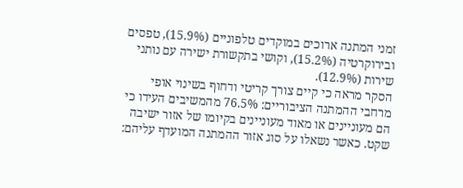זמני המתנה ארוכים במוקדים טלפוניים (15.9%), טפסים ובירוקרטיה (15.2%), וקושי בתקשורת ישירה עם נותני שירות (12.9%).
הסקר מראה כי קיים צורך קריטי ודחוף בשינוי אופי מרחבי ההמתנה הציבוריים: 76.5% מהמשיבים העידו כי הם מעוניינים או מאוד מעוניינים בקיומו של אזור ישיבה שקט. כאשר נשאלו על סוג אזור ההמתנה המועדף עליהם: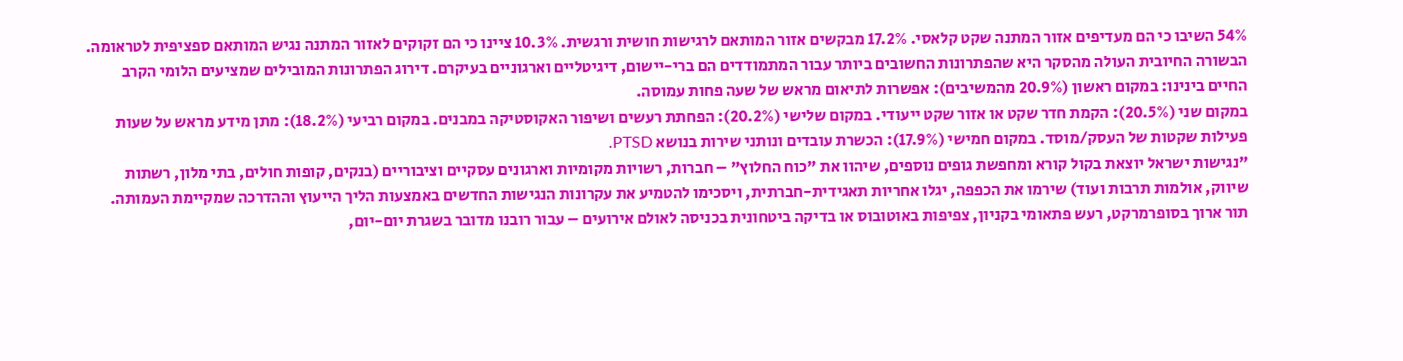54% השיבו כי הם מעדיפים אזור המתנה שקט קלאסי. 17.2% מבקשים אזור המותאם לרגישות חושית ורגשית. 10.3% ציינו כי הם זקוקים לאזור המתנה נגיש המותאם ספציפית לטראומה.
הבשורה החיובית העולה מהסקר היא שהפתרונות החשובים ביותר עבור המתמודדים הם ברי-יישום, דיגיטליים וארגוניים בעיקרם. דירוג הפתרונות המובילים שמציעים הלומי הקרב החיים בינינו: במקום ראשון (20.9% מהמשיבים): אפשרות לתיאום מראש של שעה פחות עמוסה.
במקום שני (20.5%): הקמת חדר שקט או אזור שקט ייעודי. במקום שלישי (20.2%): הפחתת רעשים ושיפור האקוסטיקה במבנים. במקום רביעי (18.2%): מתן מידע מראש על שעות פעילות שקטות של העסק/מוסד. במקום חמישי (17.9%): הכשרת עובדים ונותני שירות בנושא PTSD.
"נגישות ישראל יוצאת בקול קורא ומחפשת גופים נוספים, שיהוו את "כוח החלוץ" – חברות, רשויות מקומיות וארגונים עסקיים וציבוריים (בנקים, קופות חולים, בתי מלון, רשתות שיווק, אולמות תרבות ועוד) שירמו את הכפפה, יגלו אחריות תאגידית-חברתית, ויסכימו להטמיע את עקרונות הנגישות החדשים באמצעות הליך הייעוץ וההדרכה שמקיימת העמותה.
תור ארוך בסופרמרקט, רעש פתאומי בקניון, צפיפות באוטובוס או בדיקה ביטחונית בכניסה לאולם אירועים – עבור רובנו מדובר בשגרת יום-יום,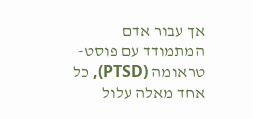אך עבור אדם המתמודד עם פוסט-טראומה (PTSD), כל אחד מאלה עלול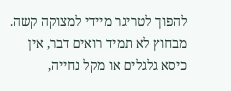להפוך לטריגר מיידי למצוקה קשה. מבחוץ לא תמיד רואים דבר, אין כיסא גלגלים או מקל נחייה,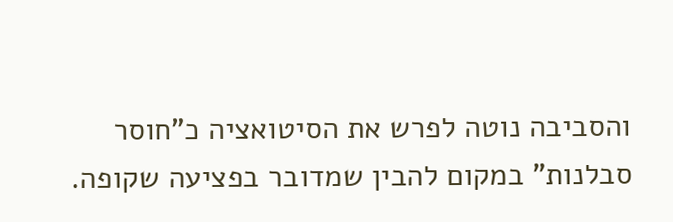והסביבה נוטה לפרש את הסיטואציה כ"חוסר סבלנות" במקום להבין שמדובר בפציעה שקופה.